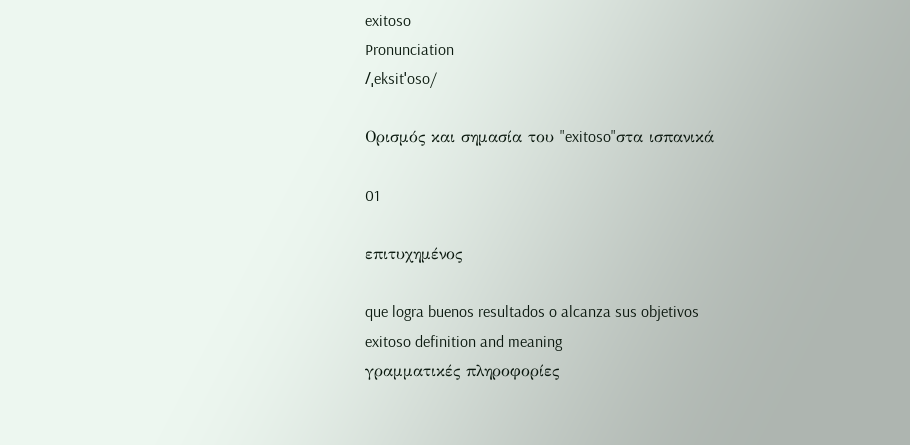exitoso
Pronunciation
/ˌeksitˈoso/

Ορισμός και σημασία του "exitoso"στα ισπανικά

01

επιτυχημένος

que logra buenos resultados o alcanza sus objetivos
exitoso definition and meaning
γραμματικές πληροφορίες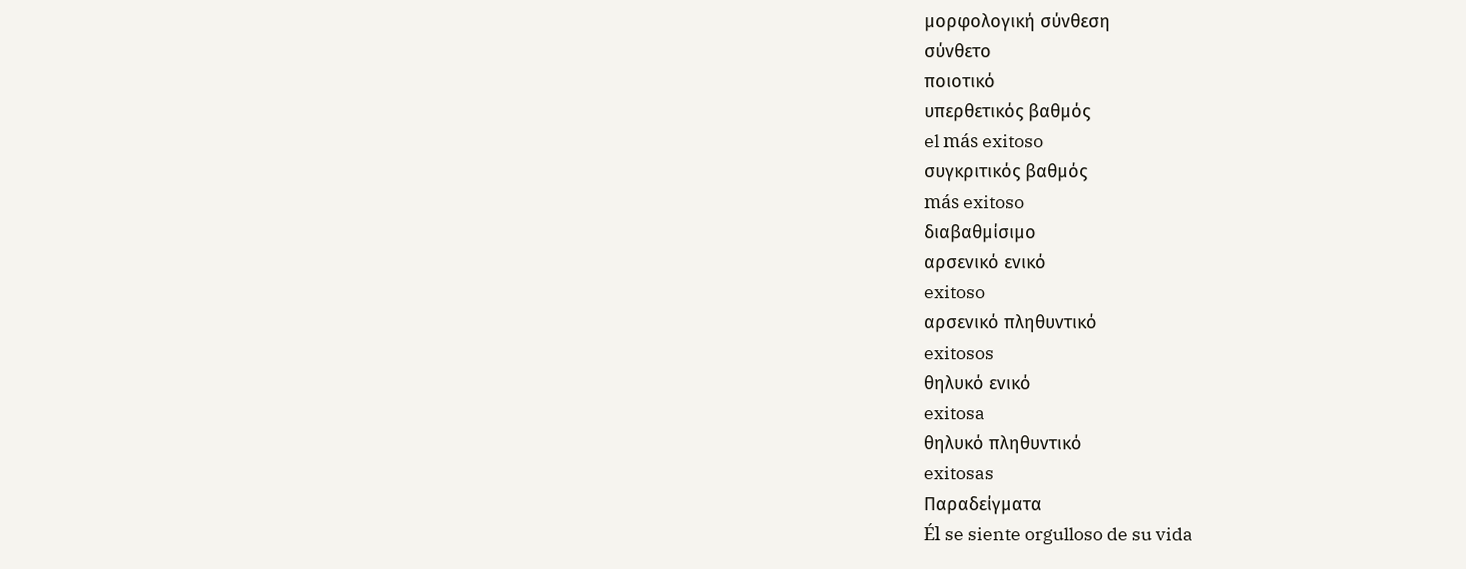μορφολογική σύνθεση
σύνθετο
ποιοτικό
υπερθετικός βαθμός
el más exitoso
συγκριτικός βαθμός
más exitoso
διαβαθμίσιμο
αρσενικό ενικό
exitoso
αρσενικό πληθυντικό
exitosos
θηλυκό ενικό
exitosa
θηλυκό πληθυντικό
exitosas
Παραδείγματα
Él se siente orgulloso de su vida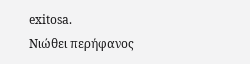exitosa.
Νιώθει περήφανος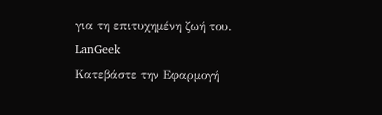για τη επιτυχημένη ζωή του.
LanGeek
Κατεβάστε την Εφαρμογή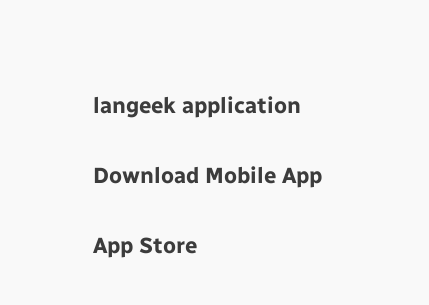langeek application

Download Mobile App

App Store